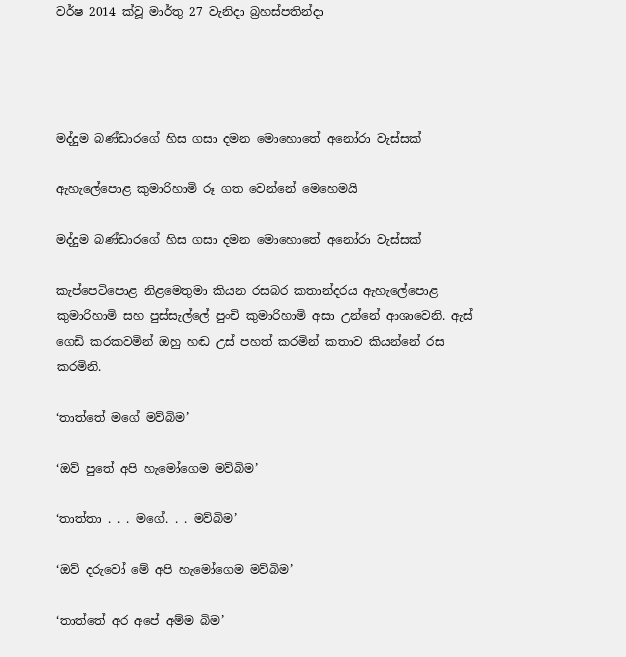වර්ෂ 2014 ක්වූ මාර්තු 27 වැනිදා බ්‍රහස්පතින්දා




මද්දුම බණ්ඩාරගේ හිස ගසා දමන මොහොතේ අනෝරා වැස්සක්

ඇහැලේපොළ කුමාරිහාමි රූ ගත වෙන්නේ මෙහෙමයි

මද්දුම බණ්ඩාරගේ හිස ගසා දමන මොහොතේ අනෝරා වැස්සක්

කැප්පෙටිපොළ නිළමෙතුමා කියන රසබර කතාන්දරය ඇහැලේපොළ කුමාරිහාමි සහ පුස්සැල්ලේ පුංචි කුමාරිහාමි අසා උන්නේ ආශාවෙනි. ඇස් ගෙඩි කරකවමින් ඔහු හඬ උස් පහත් කරමින් කතාව කියන්නේ රස කරමිනි.

‘තාත්තේ මගේ මව්බිම’

‘ඔව් පුතේ අපි හැමෝගෙම මව්බිම’

‘තාත්තා . . . මගේ. . . මව්බිම’

‘ඔව් දරුවෝ මේ අපි හැමෝගෙම මව්බිම’

‘තාත්තේ අර අපේ අම්ම බිම’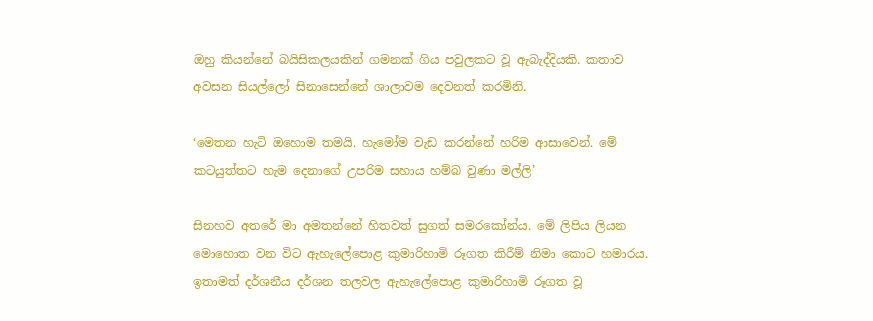ඔහු කියන්නේ බයිසිකලයකින් ගමනක් ගිය පවුලකට වූ ඇබැද්දියකි. කතාව අවසන සියල්ලෝ සිනාසෙන්නේ ශාලාවම දෙවනත් කරමිනි.

‘මෙතන හැටි ඔහොම තමයි. හැමෝම වැඩ කරන්නේ හරිම ආසාවෙන්. මේ කටයුත්තට හැම දෙනාගේ උපරිම සහාය හම්බ වුණා මල්ලි’

සිනහව අතරේ මා අමතන්නේ හිතවත් සුගත් සමරකෝන්ය. මේ ලිපිය ලියන මොහොත වන විට ඇහැලේපොළ කුමාරිහාමි රූගත කිරීම් නිමා කොට හමාරය. ඉතාමත් දර්ශනීය දර්ශන තලවල ඇහැලේපොළ කුමාරිහාමි රූගත වූ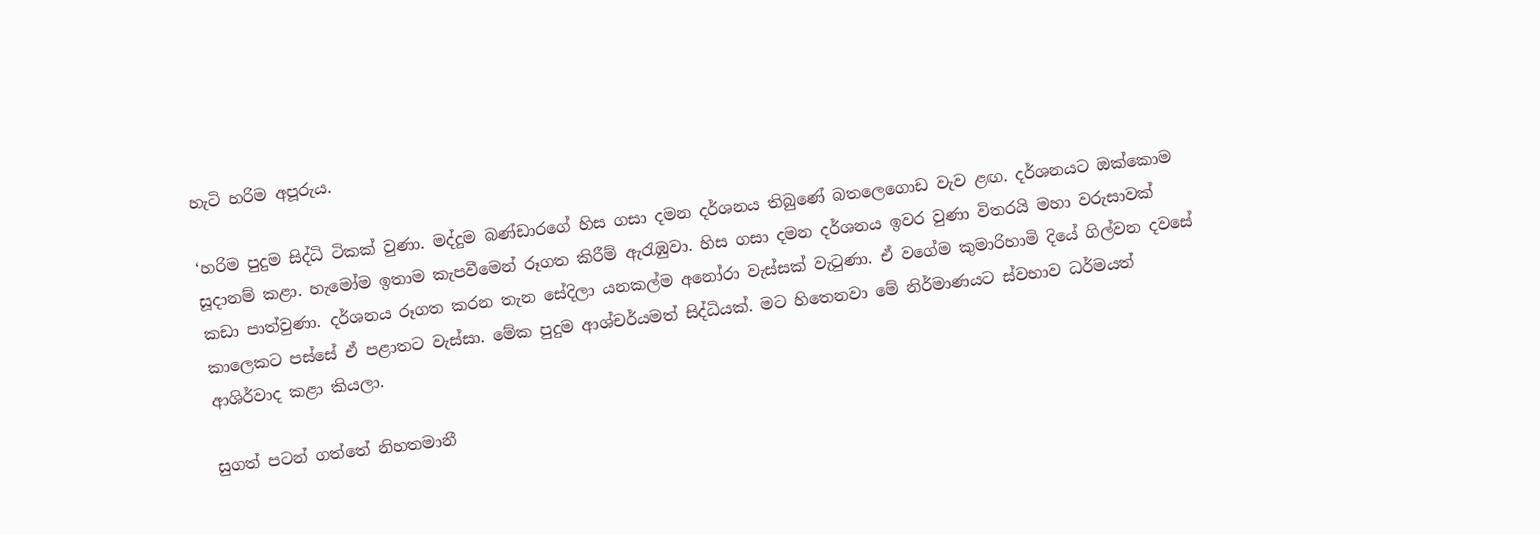හැටි හරිම අපූරුය.

‘හරිම පුදුම සිද්ධි ටිකක් වුණා. මද්දුම බණ්ඩාරගේ හිස ගසා දමන දර්ශනය තිබුණේ බතලෙගොඩ වැව ළඟ. දර්ශනයට ඔක්කොම සූදානම් කළා. හැමෝම ඉතාම කැපවීමෙන් රූගත කිරීම් ඇරැඹුවා. හිස ගසා දමන දර්ශනය ඉවර වුණා විතරයි මහා වරුසාවක් කඩා පාත්වුණා. දර්ශනය රූගත කරන තැන සේදිලා යනකල්ම අනෝරා වැස්සක් වැටුණා. ඒ වගේම කුමාරිහාමි දියේ ගිල්වන දවසේ කාලෙකට පස්සේ ඒ පළාතට වැස්සා. මේක පුදුම ආශ්චර්යමත් සිද්ධියක්. මට හිතෙනවා මේ නිර්මාණයට ස්වභාව ධර්මයත් ආශිර්වාද කළා කියලා.

සුගත් පටන් ගත්තේ නිහතමානී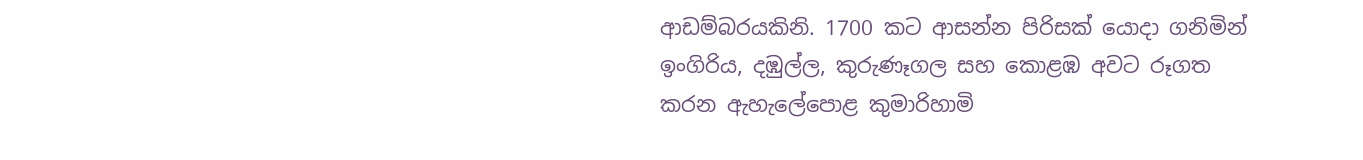ආඩම්බරයකිනි. 1700 කට ආසන්න පිරිසක් යොදා ගනිමින් ඉංගිරිය, දඹුල්ල, කුරුණෑගල සහ කොළඹ අවට රූගත කරන ඇහැලේපොළ කුමාරිහාමි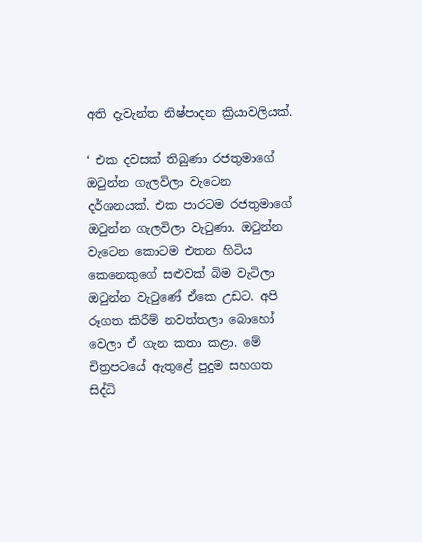අති දැවැන්ත නිෂ්පාදන ක්‍රියාවලියක්.

‘ එක දවසක් තිබුණා රජතුමාගේ ඔටුන්න ගැලවිලා වැටෙන දර්ශනයක්. එක පාරටම රජතුමාගේ ඔටුන්න ගැලවිලා වැටුණා. ඔටුන්න වැටෙන කොටම එතන හිටිය කෙනෙකුගේ සළුවක් බිම වැටිලා ඔටුන්න වැටුණේ ඒකෙ උඩට. අපි රූගත කිරීම් නවත්තලා බොහෝ වෙලා ඒ ගැන කතා කළා. මේ චිත්‍රපටයේ ඇතුළේ පුදුම සහගත සිද්ධි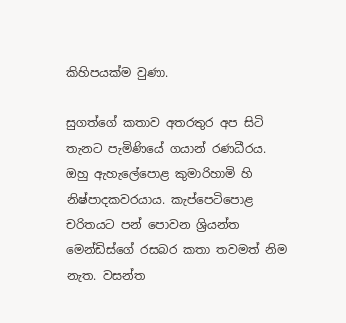කිහිපයක්ම වුණා.

සුගත්ගේ කතාව අතරතුර අප සිටි තැනට පැමිණියේ ගයාන් රණධීරය. ඔහු ඇහැලේපොළ කුමාරිහාමි හි නිෂ්පාදකවරයාය. කැප්පෙටිපොළ චරිතයට පන් පොවන ශ්‍රියන්ත මෙන්ඩිස්ගේ රසබර කතා තවමත් නිම නැත. වසන්ත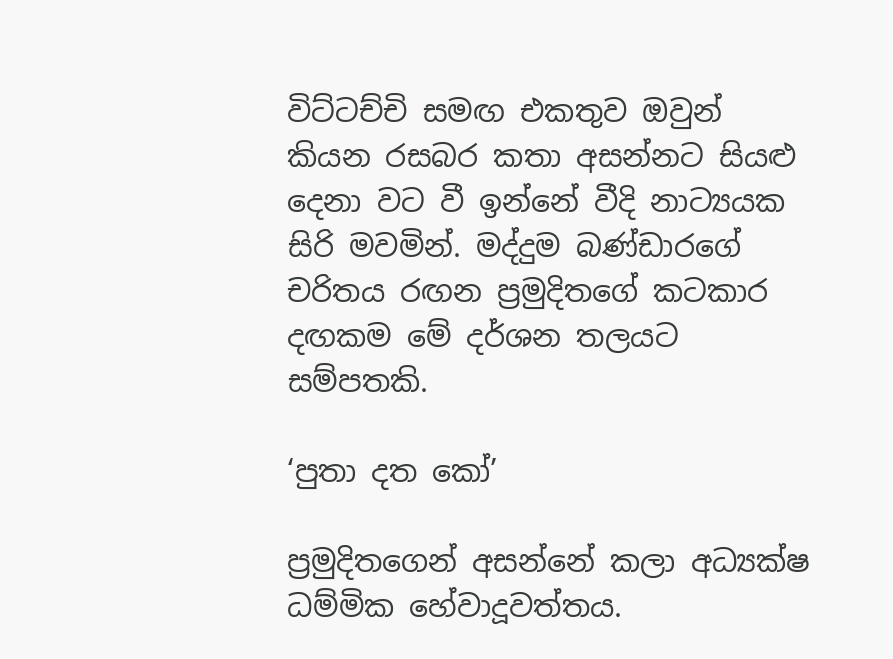විට්ටච්චි සමඟ එකතුව ඔවුන් කියන රසබර කතා අසන්නට සියළු දෙනා වට වී ඉන්නේ වීදි නාට්‍යයක සිරි මවමින්. මද්දුම බණ්ඩාරගේ චරිතය රඟන ප්‍රමුදිතගේ කටකාර දඟකම මේ දර්ශන තලයට සම්පතකි.

‘පුතා දත කෝ’

ප්‍රමුදිතගෙන් අසන්නේ කලා අධ්‍යක්ෂ ධම්මික හේවාදූවත්තය.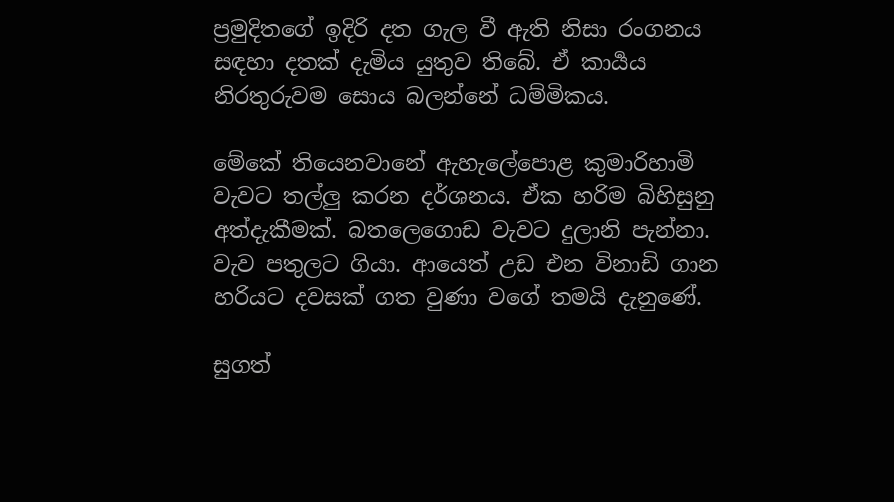ප්‍රමුදිතගේ ඉදිරි දත ගැල වී ඇති නිසා රංගනය සඳහා දතක් දැමිය යුතුව තිබේ. ඒ කාර්‍යය නිරතුරුවම සොය බලන්නේ ධම්මිකය.

මේකේ තියෙනවානේ ඇහැලේපොළ කුමාරිහාමි වැවට තල්ලු කරන දර්ශනය. ඒක හරිම බිහිසුනු අත්දැකීමක්. බතලෙගොඩ වැවට දුලානි පැන්නා. වැව පතුලට ගියා. ආයෙත් උඩ එන විනාඩි ගාන හරියට දවසක් ගත වුණා වගේ තමයි දැනුණේ.

සුගත්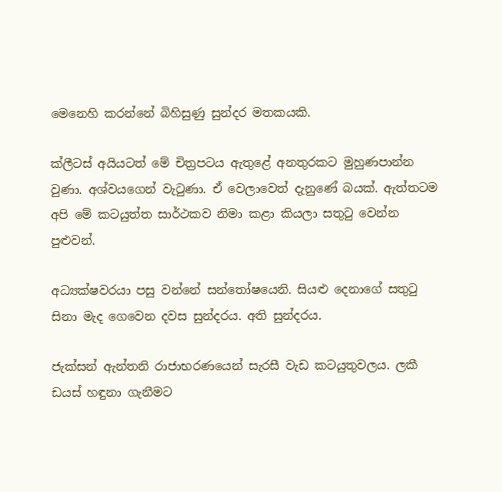මෙනෙහි කරන්නේ බිහිසුණු සුන්දර මතකයකි.

ක්ලීටස් අයියටත් මේ චිත්‍රපටය ඇතුළේ අනතුරකට මුහුණපාන්න වුණා. අශ්වයගෙන් වැටුණා. ඒ වෙලාවෙත් දැනුණේ බයක්. ඇත්තටම අපි මේ කටයුත්ත සාර්ථකව නිමා කළා කියලා සතුටු වෙන්න පුළුවන්.

අධ්‍යක්ෂවරයා පසු වන්නේ සන්තෝෂයෙනි. සියළු දෙනාගේ සතුටු සිනා මැද ගෙවෙන දවස සුන්දරය. අති සුන්දරය.

ජැක්සන් ඇන්තනි රාජාභරණයෙන් සැරසී වැඩ කටයුතුවලය. ලකී ඩයස් හඳුනා ගැනීමට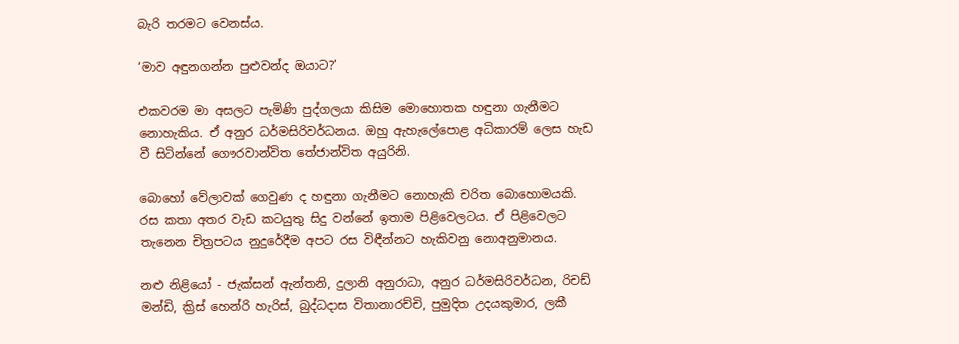බැරි තරමට වෙනස්ය.

‘මාව අඳුනගන්න පුළුවන්ද ඔයාට?’

එකවරම මා අසලට පැමිණි පුද්ගලයා කිසිම මොහොතක හඳුනා ගැනීමට නොහැකිය. ඒ අනුර ධර්මසිරිවර්ධනය. ඔහු ඇහැලේපොළ අධිකාරම් ලෙස හැඩ වී සිටින්නේ ගෞරවාන්විත තේජාන්විත අයුරිනි.

බොහෝ වේලාවක් ගෙවුණ ද හඳුනා ගැනීමට නොහැකි චරිත බොහොමයකි. රස කතා අතර වැඩ කටයුතු සිදු වන්නේ ඉතාම පිළිවෙලටය. ඒ පිළිවෙලට තැනෙන චිත්‍රපටය නුදුරේදීම අපට රස විඳීන්නට හැකිවනු නොඅනුමානය.

නළු නිළියෝ - ජැක්සන් ඇන්තනි, දුලානි අනුරාධා, අනුර ධර්මසිරිවර්ධන, රිචඩ් මන්ඩි, ක්‍රිස් හෙන්රි හැරිස්, බුද්ධදාස විතානාරච්චි, පුමුදිත උදයකුමාර, ලකී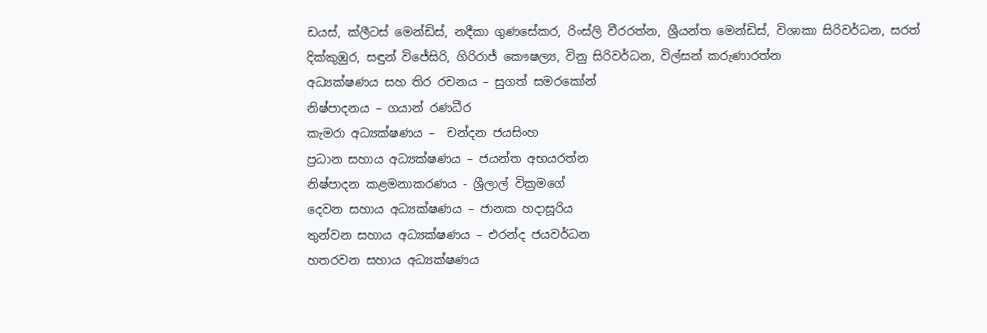ඩයස්, ක්ලීටස් මෙන්ඩිස්, නදීකා ගුණසේකර, රිංස්ලි වීරරත්න, ශ්‍රීයන්ත මෙන්ඩිස්, විශාකා සිරිවර්ධන, සරත් දික්කුඹුර, සඳුන් විජේසිරි, ගිරිරාජ් කෞෂල්‍ය, විනු සිරිවර්ධන, විල්සන් කරුණාරත්න
අධ්‍යක්ෂණය සහ තිර රචනය – සුගත් සමරකෝන්
නිෂ්පාදනය – ගයාන් රණධීර
කැමරා අධ්‍යක්ෂණය –  චන්දන ජයසිංහ
ප්‍රධාන සහාය අධ්‍යක්ෂණය – ජයන්ත අභයරත්න
නිෂ්පාදන කළමනාකරණය - ශ්‍රීලාල් වික්‍රමගේ
දෙවන සහාය අධ්‍යක්ෂණය – ජානක හදාසූරිය
තුන්වන සහාය අධ්‍යක්ෂණය – එරන්ද ජයවර්ධන
හතරවන සහාය අධ්‍යක්ෂණය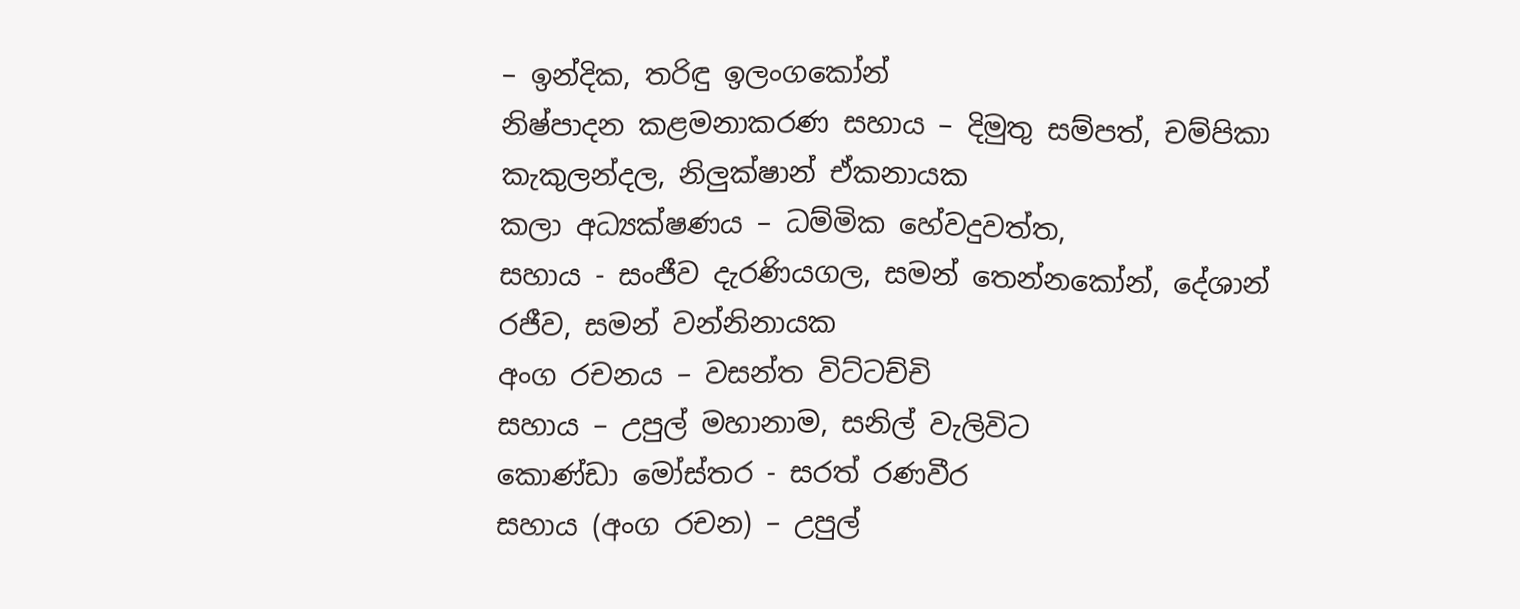– ඉන්දික, තරිඳු ඉලංගකෝන්
නිෂ්පාදන කළමනාකරණ සහාය – දිමුතු සම්පත්, චම්පිකා කැකුලන්දල, නිලුක්ෂාන් ඒකනායක
කලා අධ්‍යක්ෂණය – ධම්මික හේවදුවත්ත,
සහාය - සංජීව දැරණියගල, සමන් තෙන්නකෝන්, දේශාන් රජීව, සමන් වන්නිනායක
අංග රචනය – වසන්ත විට්ටච්චි
සහාය – උපුල් මහානාම, සනිල් වැලිවිට
කොණ්ඩා මෝස්තර - සරත් රණවීර
සහාය (අංග රචන) – උපුල්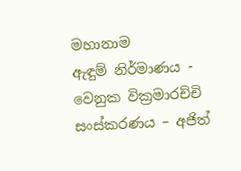මහානාම
ඇඳුම් නිර්මාණය - වෙනුක වික්‍රමාරච්චි
සංස්කරණය – අජිත්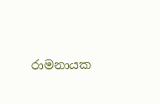රාමනායක